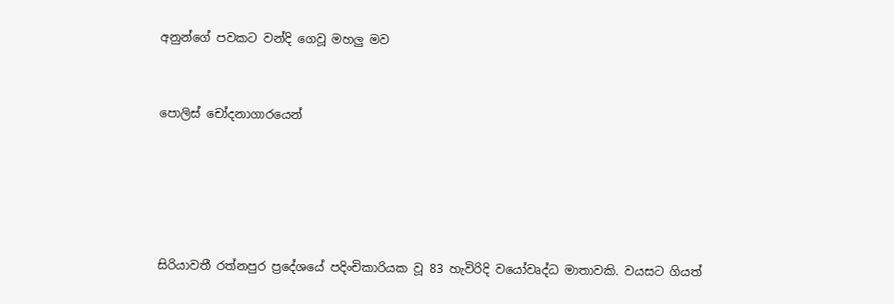අනුන්ගේ පවකට වන්දි ගෙවූ මහලු මව


පොලිස් චෝදනාගාරයෙන්





සිරියාවතී රත්නපුර ප්‍රදේශයේ පදිංචිකාරියක වූ 83 හැවිරිදි වයෝවෘද්ධ මාතාවකි. වයසට ගියත්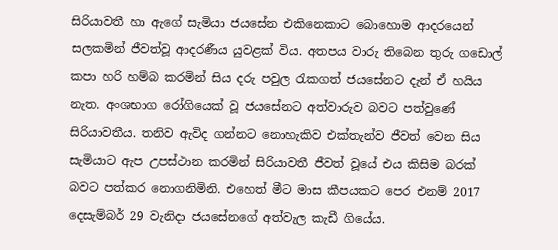සිරියාවතී හා ඇගේ සැමියා ජයසේන එකිනෙකාට බොහොම ආදරයෙන් සලකමින් ජීවත්වූ ආදරණීය යුවළක් විය. අතපය වාරු තිබෙන තුරු ගඩොල් කපා හරි හම්බ කරමින් සිය දරු පවුල රැකගත් ජයසේනට දැන් ඒ හයිය නැත. අංශභාග රෝගියෙක් වූ ජයසේනට අත්වාරුව බවට පත්වුණේ සිරියාවතීය. තනිව ඇවිද ගන්නට නොහැකිව එක්තැන්ව ජීවත් වෙන සිය සැමියාට ඇප උපස්ථාන කරමින් සිරියාවතී ජීවත් වූයේ එය කිසිම බරක් බවට පත්කර නොගනිමිනි. එහෙත් මීට මාස කීපයකට පෙර එනම් 2017 දෙසැම්බර් 29 වැනිදා ජයසේනගේ අත්වැල කැඩී ගියේය.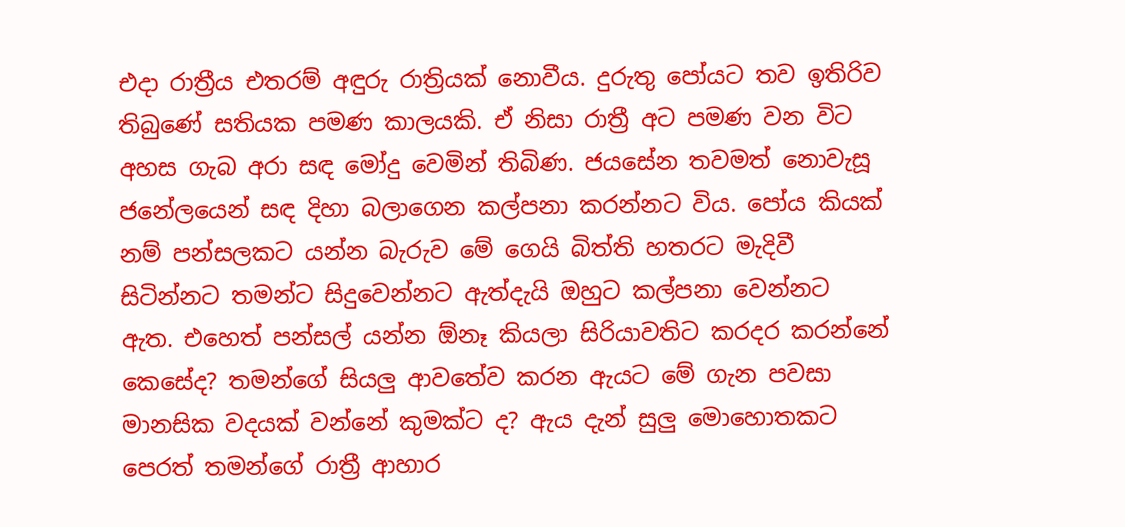එදා රාත්‍රීය එතරම් අඳුරු රාත්‍රියක් නොවීය. දුරුතු පෝයට තව ඉතිරිව තිබුණේ සතියක පමණ කාලයකි. ඒ නිසා රාත්‍රී අට පමණ වන විට අහස ගැබ අරා සඳ මෝදු වෙමින් තිබිණ. ජයසේන තවමත් නොවැසූ ජනේලයෙන් සඳ දිහා බලාගෙන කල්පනා කරන්නට විය. පෝය කියක් නම් පන්සලකට යන්න බැරුව මේ ගෙයි බිත්ති හතරට මැදිවී සිටින්නට තමන්ට සිදුවෙන්නට ඇත්දැයි ඔහුට කල්පනා වෙන්නට ඇත. එහෙත් පන්සල් යන්න ඕනෑ කියලා සිරියාවතිට කරදර කරන්නේ කෙසේද? තමන්ගේ සියලු ආවතේව කරන ඇයට මේ ගැන පවසා මානසික වදයක් වන්නේ කුමක්ට ද? ඇය දැන් සුලු මොහොතකට පෙරත් තමන්ගේ රාත්‍රී ආහාර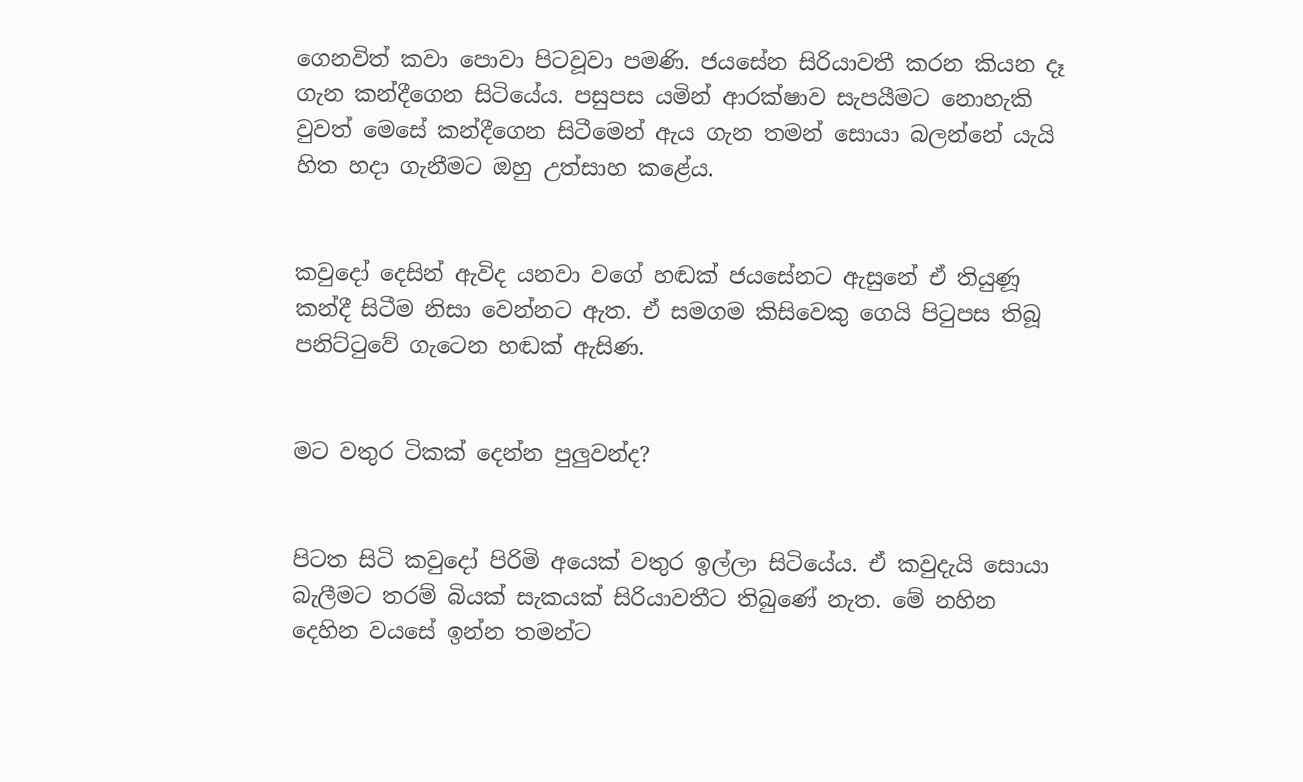ගෙනවිත් කවා පොවා පිටවූවා පමණි. ජයසේන සිරියාවතී කරන කියන දෑ ගැන කන්දීගෙන සිටියේය. පසුපස යමින් ආරක්ෂාව සැපයීමට නොහැකි වුවත් මෙසේ කන්දීගෙන සිටීමෙන් ඇය ගැන තමන් සොයා බලන්නේ යැයි හිත හදා ගැනීමට ඔහු උත්සාහ කළේය.


කවුදෝ දෙසින් ඇවිද යනවා වගේ හඬක් ජයසේනට ඇසුනේ ඒ තියුණූ කන්දී සිටීම නිසා වෙන්නට ඇත. ඒ සමගම කිසිවෙකු ගෙයි පිටුපස තිබූ පනිට්ටුවේ ගැටෙන හඬක් ඇසිණ.


මට වතුර ටිකක් දෙන්න පුලුවන්ද?


පිටත සිටි කවුදෝ පිරිමි අයෙක් වතුර ඉල්ලා සිටියේය. ඒ කවුදැයි සොයා බැලීමට තරම් බියක් සැකයක් සිරියාවතීට තිබුණේ නැත. මේ නහින දෙහින වයසේ ඉන්න තමන්ට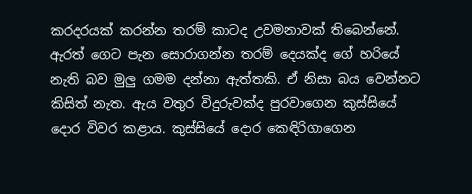කරදරයක් කරන්න තරම් කාටද උවමනාවක් තිබෙන්නේ. ඇරත් ගෙට පැන සොරාගන්න තරම් දෙයක්ද ගේ හරියේ නැති බව මුලු ගමම දන්නා ඇත්තකි. ඒ නිසා බය වෙන්නට කිසිත් නැත. ඇය වතුර විදුරුවක්ද පුරවාගෙන කුස්සියේ දොර විවර කළාය. කුස්සියේ දොර කෙඳිරිගාගෙන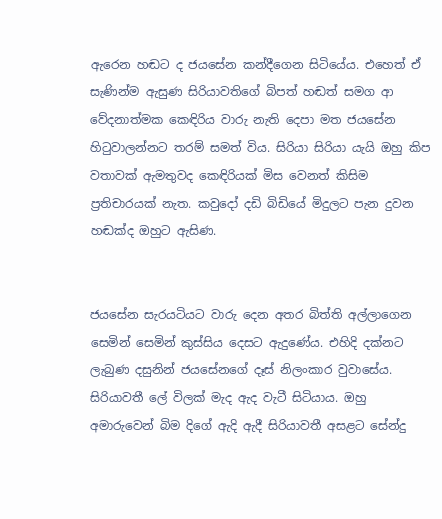ඇරෙන හඬට ද ජයසේන කන්දීගෙන සිටියේය. එහෙත් ඒ සැණින්ම ඇසුණ සිරියාවතිගේ බිපත් හඬත් සමග ආ වේදනාත්මක කෙඳිරිය වාරු නැති දෙපා මත ජයසේන හිටුවාලන්නට තරම් සමත් විය. සිරියා සිරියා යැයි ඔහු කිප වතාවක් ඇමතුවද කෙඳිරියක් මිස වෙනත් කිසිම ප්‍රතිචාරයක් නැත. කවුදෝ දඩි බිඩියේ මිදුලට පැන දුවන හඬක්ද ඔහුට ඇසිණ.


ජයසේන සැරයටියට වාරු දෙන අතර බිත්ති අල්ලාගෙන සෙමින් සෙමින් කුස්සිය දෙසට ඇදුණේය. එහිදි දක්නට ලැබුණ දසුනින් ජයසේනගේ දෑස් නිලංකාර වුවාසේය. සිරියාවතී ලේ විලක් මැද ඇද වැටී සිටියාය. ඔහු අමාරුවෙන් බිම දිගේ ඇදි ඇදී සිරියාවතී අසළට සේන්දු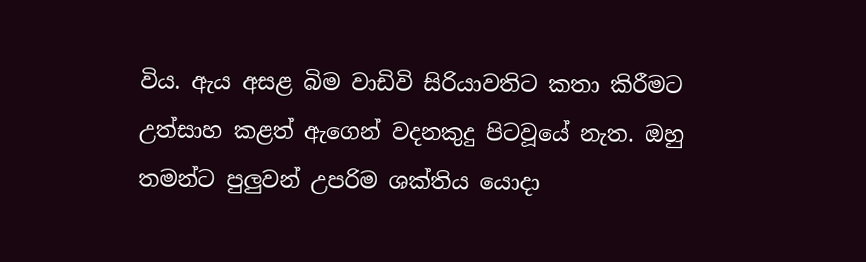විය. ඇය අසළ බිම වාඩිවි සිරියාවතිට කතා කිරීමට උත්සාහ කළත් ඇගෙන් වදනකුදු පිටවූයේ නැත. ඔහු තමන්ට පුලුවන් උපරිම ශක්තිය යොදා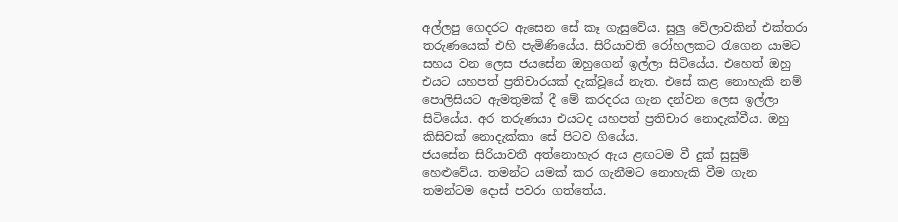අල්ලපු ගෙදරට ඇසෙන සේ කෑ ගැසුවේය. සුලු වේලාවකින් එක්තරා තරුණයෙක් එහි පැමිණියේය. සිරියාවති රෝහලකට රැගෙන යාමට සහය වන ලෙස ජයසේන ඔහුගෙන් ඉල්ලා සිටියේය. එහෙත් ඔහු එයට යහපත් ප්‍රතිචාරයක් දැක්වූයේ නැත. එසේ කළ නොහැකි නම් පොලිසියට ඇමතුමක් දී මේ කරදරය ගැන දන්වන ලෙස ඉල්ලා සිටියේය. අර තරුණයා එයටද යහපත් ප්‍රතිචාර නොදැක්වීය. ඔහු කිසිවක් නොදැක්කා සේ පිටව ගියේය.
ජයසේන සිරියාවතී අත්නොහැර ඇය ළඟටම වී දුක් සුසුම් හෙළුවේය. තමන්ට යමක් කර ගැනීමට නොහැකි වීම ගැන තමන්ටම දොස් පවරා ගත්තේය.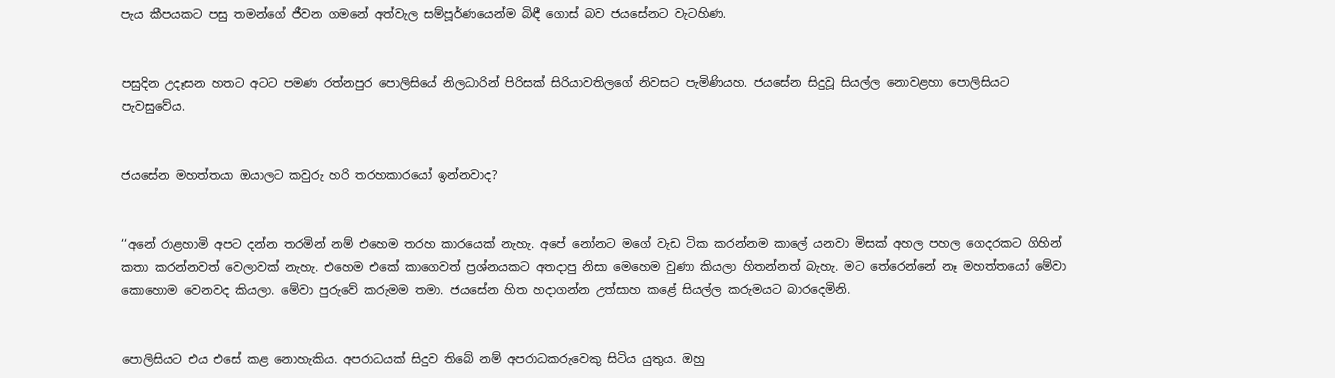පැය කීපයකට පසු තමන්ගේ ජීවන ගමනේ අත්වැල සම්පූර්ණයෙන්ම බිඳී ගොස් බව ජයසේනට වැටහිණ.


පසුදින උදෑසන හතට අටට පමණ රත්නපුර පොලිසියේ නිලධාරින් පිරිසක් සිරියාවතිලගේ නිවසට පැමිණියහ. ජයසේන සිදුවූ සියල්ල නොවළහා පොලිසියට පැවසුවේය.


ජයසේන මහත්තයා ඔයාලට කවුරු හරි තරහකාරයෝ ඉන්නවාද?


‘‘අනේ රාළහාමි අපට දන්න තරමින් නම් එහෙම තරහ කාරයෙක් නැහැ. අපේ නෝනට මගේ වැඩ ටික කරන්නම කාලේ යනවා මිසක් අහල පහල ගෙදරකට ගිහින් කතා කරන්නවත් වෙලාවක් නැහැ. එහෙම එකේ කාගෙවත් ප්‍රශ්නයකට අතදාපු නිසා මෙහෙම වුණා කියලා හිතන්නත් බැහැ. මට තේරෙන්නේ නෑ මහත්තයෝ මේවා කොහොම වෙනවද කියලා. මේවා පුරුවේ කරුමම තමා. ජයසේන හිත හදාගන්න උත්සාහ කළේ සියල්ල කරුමයට බාරදෙමිනි.


පොලිසියට එය එසේ කළ නොහැකිය. අපරාධයක් සිදුව තිබේ නම් අපරාධකරුවෙකු සිටිය යුතුය. ඔහු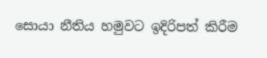සොයා නීතිය හමුවට ඉදිරිපත් කිරීම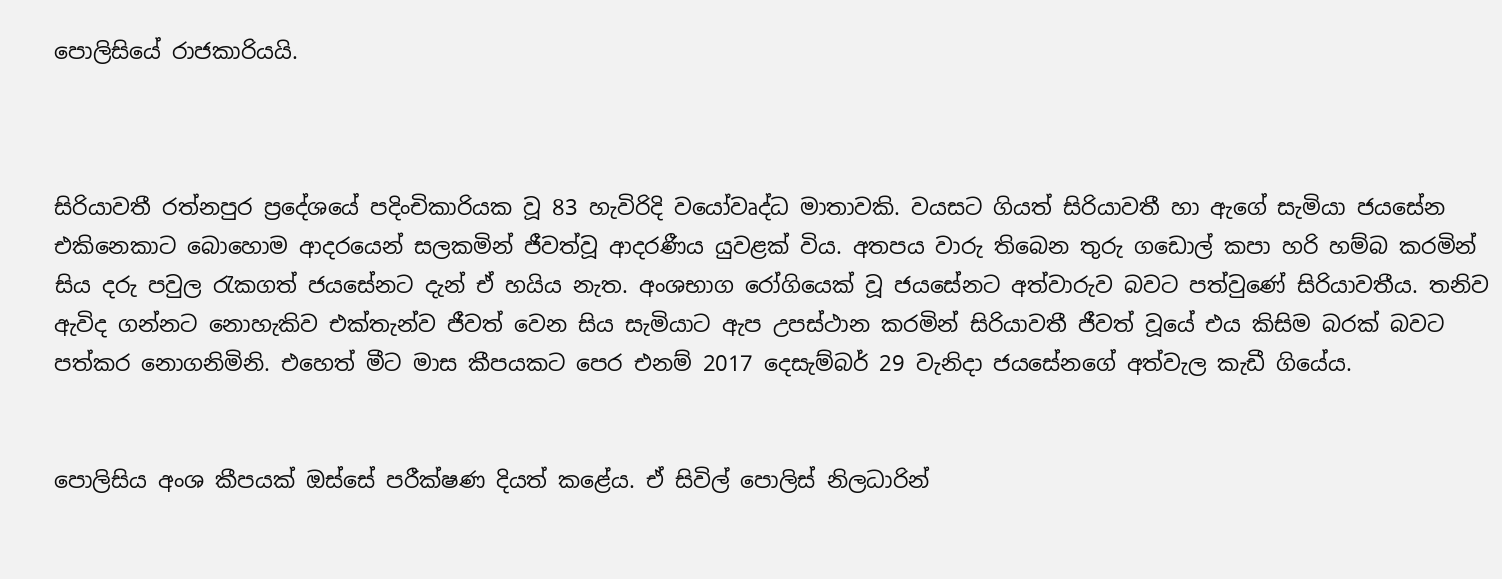පොලිසියේ රාජකාරියයි.



සිරියාවතී රත්නපුර ප්‍රදේශයේ පදිංචිකාරියක වූ 83 හැවිරිදි වයෝවෘද්ධ මාතාවකි. වයසට ගියත් සිරියාවතී හා ඇගේ සැමියා ජයසේන එකිනෙකාට බොහොම ආදරයෙන් සලකමින් ජීවත්වූ ආදරණීය යුවළක් විය. අතපය වාරු තිබෙන තුරු ගඩොල් කපා හරි හම්බ කරමින් සිය දරු පවුල රැකගත් ජයසේනට දැන් ඒ හයිය නැත. අංශභාග රෝගියෙක් වූ ජයසේනට අත්වාරුව බවට පත්වුණේ සිරියාවතීය. තනිව ඇවිද ගන්නට නොහැකිව එක්තැන්ව ජීවත් වෙන සිය සැමියාට ඇප උපස්ථාන කරමින් සිරියාවතී ජීවත් වූයේ එය කිසිම බරක් බවට පත්කර නොගනිමිනි. එහෙත් මීට මාස කීපයකට පෙර එනම් 2017 දෙසැම්බර් 29 වැනිදා ජයසේනගේ අත්වැල කැඩී ගියේය.


පොලිසිය අංශ කීපයක් ඔස්සේ පරීක්ෂණ දියත් කළේය. ඒ සිවිල් පොලිස් නිලධාරින්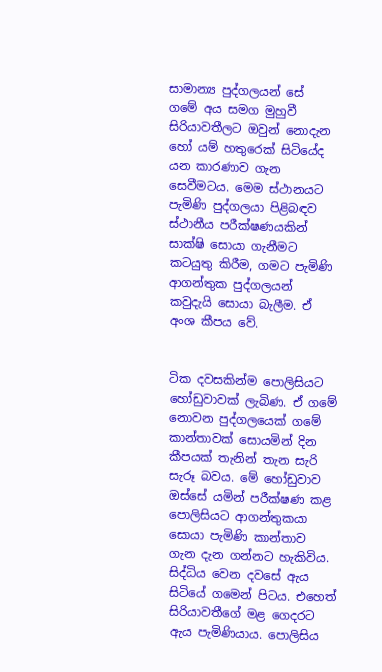සාමාන්‍ය පුද්ගලයන් සේ ගමේ අය සමග මුහුවී සිරියාවතීලට ඔවුන් නොදැන හෝ යම් හතුරෙක් සිටියේද යන කාරණාව ගැන සෙවීමටය. මෙම ස්ථානයට පැමිණි පුද්ගලයා පිළිබඳව ස්ථානීය පරීක්ෂණයකින් සාක්ෂි සොයා ගැනීමට කටයුතු කිරීම, ගමට පැමිණි ආගන්තුක පුද්ගලයන් කවුදැයි සොයා බැලීම. ඒ අංශ කීපය වේ.


ටික දවසකින්ම පොලිසියට හෝඩුවාවක් ලැබිණ. ඒ ගමේ නොවන පුද්ගලයෙක් ගමේ කාන්තාවක් සොයමින් දින කීපයක් තැනින් තැන සැරි සැරූ බවය. මේ හෝඩුවාව ඔස්සේ යමින් පරීක්ෂණ කළ පොලිසියට ආගන්තුකයා සොයා පැමිණි කාන්තාව ගැන දැන ගන්නට හැකිවිය. සිද්ධිය වෙන දවසේ ඇය සිටියේ ගමෙන් පිටය. එහෙත් සිරියාවතීගේ මළ ගෙදරට ඇය පැමිණියාය. පොලිසිය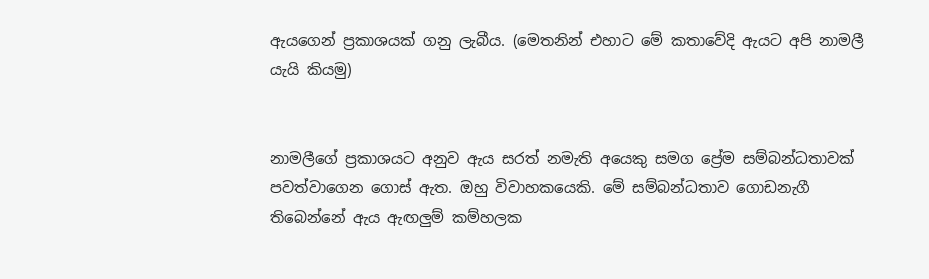ඇයගෙන් ප්‍රකාශයක් ගනු ලැබීය. (මෙතනින් එහාට මේ කතාවේදි ඇයට අපි නාමලී යැයි කියමු)


නාමලීගේ ප්‍රකාශයට අනුව ඇය සරත් නමැති අයෙකු සමග ප්‍රේම සම්බන්ධතාවක් පවත්වාගෙන ගොස් ඇත. ඔහු විවාහකයෙකි. මේ සම්බන්ධතාව ගොඩනැගී තිබෙන්නේ ඇය ඇඟලුම් කම්හලක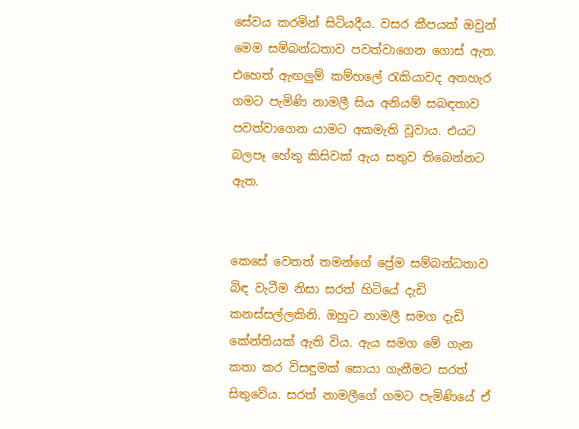සේවය කරමින් සිටියදීය. වසර කීපයක් ඔවුන් මෙම සම්බන්ධතාව පවත්වාගෙන ගොස් ඇත. එහෙත් ඇඟලුම් කම්හලේ රැකියාවද අතහැර ගමට පැමිණි නාමලී සිය අනියම් සබඳතාව පවත්වාගෙන යාමට අකමැති වූවාය. එයට බලපෑ හේතු කිසිවක් ඇය සතුව තිබෙන්නට ඇත.


කෙසේ වෙතත් තමන්ගේ ප්‍රේම සම්බන්ධතාව බිඳ වැටීම නිසා සරත් හිටියේ දැඩි කනස්සල්ලකිනි. ඔහුට නාමලී සමග දැඩි කේන්තියක් ඇති විය. ඇය සමග මේ ගැන කතා කර විසඳුමක් සොයා ගැනීමට සරත් සිතුවේය. සරත් නාමලීගේ ගමට පැමිණියේ ඒ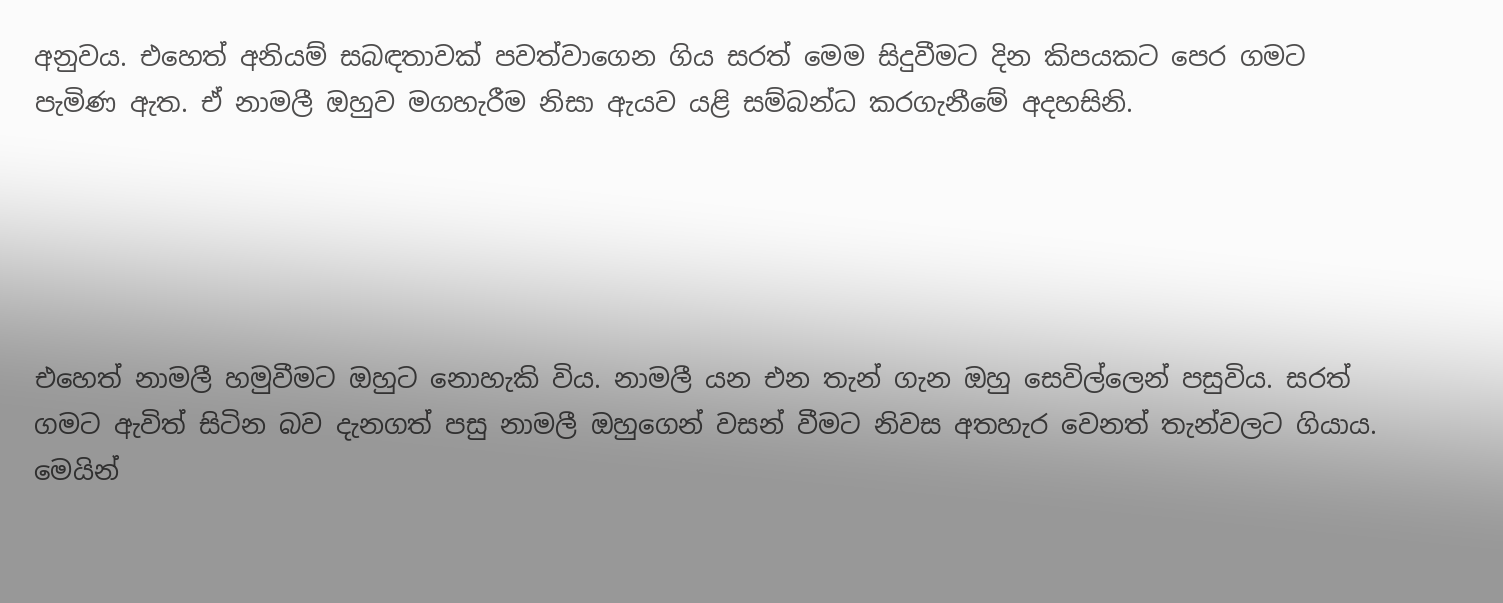අනුවය. එහෙත් අනියම් සබඳතාවක් පවත්වාගෙන ගිය සරත් මෙම සිදුවීමට දින කිපයකට පෙර ගමට පැමිණ ඇත. ඒ නාමලී ඔහුව මගහැරීම නිසා ඇයව යළි සම්බන්ධ කරගැනීමේ අදහසිනි.





එහෙත් නාමලී හමුවීමට ඔහුට නොහැකි විය. නාමලී යන එන තැන් ගැන ඔහු සෙවිල්ලෙන් පසුවිය. සරත් ගමට ඇවිත් සිටින බව දැනගත් පසු නාමලී ඔහුගෙන් වසන් වීමට නිවස අතහැර වෙනත් තැන්වලට ගියාය. මෙයින්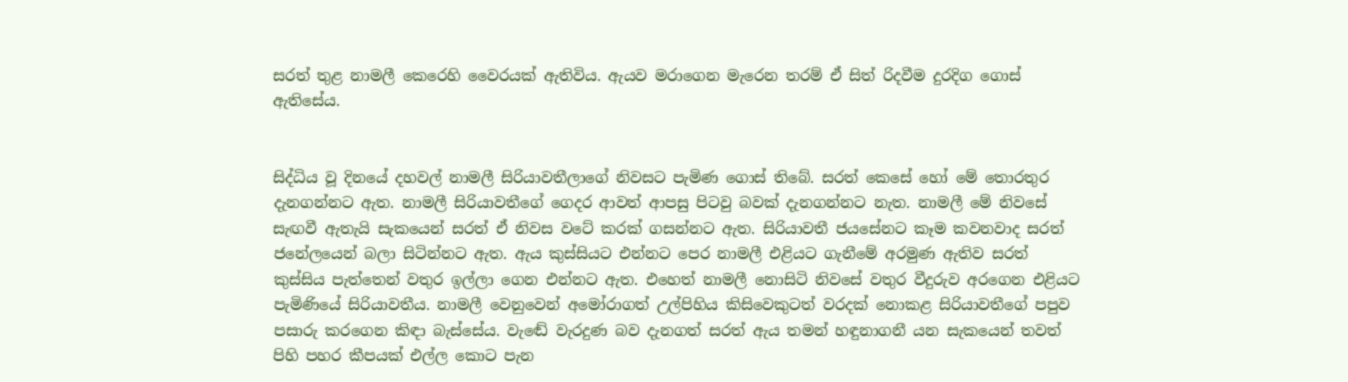සරත් තුළ නාමලී කෙරෙහි වෛරයක් ඇතිවිය. ඇයව මරාගෙන මැරෙන තරම් ඒ සිත් රිදවීම දුරදිග ගොස් ඇතිසේය.


සිද්ධිය වූ දිනයේ දහවල් නාමලී සිරියාවතීලාගේ නිවසට පැමිණ ගොස් තිබේ. සරත් කෙසේ හෝ මේ තොරතුර දැනගන්නට ඇත. නාමලී සිරියාවතීගේ ගෙදර ආවත් ආපසු පිටවු බවක් දැනගන්නට නැත. නාමලී මේ නිවසේ සැඟවී ඇතැයි සැකයෙන් සරත් ඒ නිවස වටේ කරක් ගසන්නට ඇත. සිරියාවතී ජයසේනට කෑම කවනවාද සරත් ජනේලයෙන් බලා සිටින්නට ඇත. ඇය කුස්සියට එන්නට පෙර නාමලී එළියට ගැනීමේ අරමුණ ඇතිව සරත් කුස්සිය පැත්තෙන් වතුර ඉල්ලා ගෙන එන්නට ඇත. එහෙත් නාමලී නොසිටි නිවසේ වතුර වීදුරුව අරගෙන එළියට පැමිණියේ සිරියාවතීය. නාමලී වෙනුවෙන් අමෝරාගත් උල්පිහිය කිසිවෙකුටත් වරදක් නොකළ සිරියාවතීගේ පපුව පසාරු කරගෙන කිඳා බැස්සේය. වැඬේ වැරදුණ බව දැනගත් සරත් ඇය තමන් හඳුනාගනී යන සැකයෙන් තවත් පිහි පහර කීපයක් එල්ල කොට පැන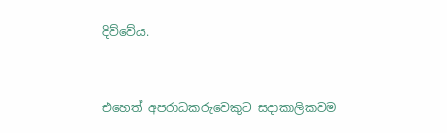දිව්වේය.


එහෙත් අපරාධකරුවෙකුට සදාකාලිකවම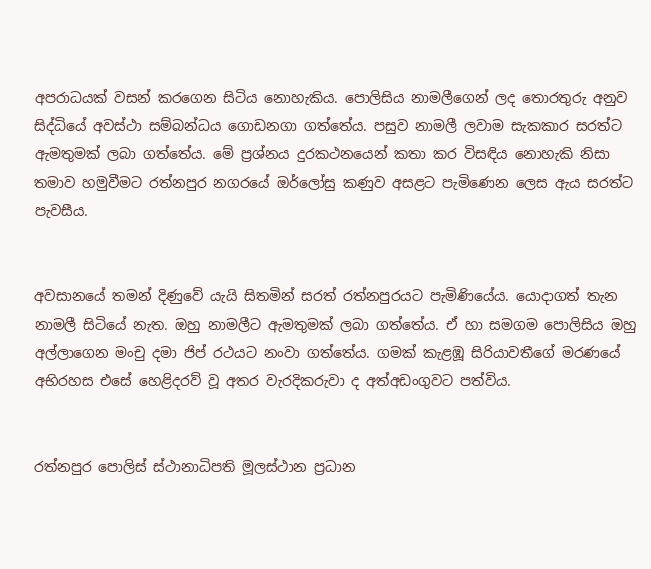අපරාධයක් වසන් කරගෙන සිටිය නොහැකිය. පොලිසිය නාමලීගෙන් ලද තොරතුරු අනුව සිද්ධියේ අවස්ථා සම්බන්ධය ගොඩනගා ගත්තේය. පසුව නාමලී ලවාම සැකකාර සරත්ට ඇමතුමක් ලබා ගත්තේය. මේ ප්‍රශ්නය දුරකථනයෙන් කතා කර විසඳිය නොහැකි නිසා තමාව හමුවීමට රත්නපුර නගරයේ ඔර්ලෝසු කණුව අසළට පැමිණෙන ලෙස ඇය සරත්ට පැවසීය.


අවසානයේ තමන් දිණුවේ යැයි සිතමින් සරත් රත්නපුරයට පැමිණියේය. යොදාගත් තැන නාමලී සිටියේ නැත. ඔහු නාමලීට ඇමතුමක් ලබා ගත්තේය. ඒ හා සමගම පොලිසිය ඔහු අල්ලාගෙන මංචු දමා ජිප් රථයට නංවා ගත්තේය. ගමක් කැළඹූ සිරියාවතීගේ මරණයේ අභිරහස එසේ හෙළිදරව් වූ අතර වැරදිකරුවා ද අත්අඩංගුවට පත්විය.


රත්නපුර පොලිස් ස්ථානාධිපති මූලස්ථාන ප්‍රධාන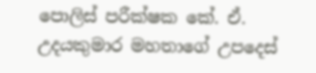පොලිස් පරීක්ෂක කේ. ඒ. උදයකුමාර මහතාගේ උපදෙස්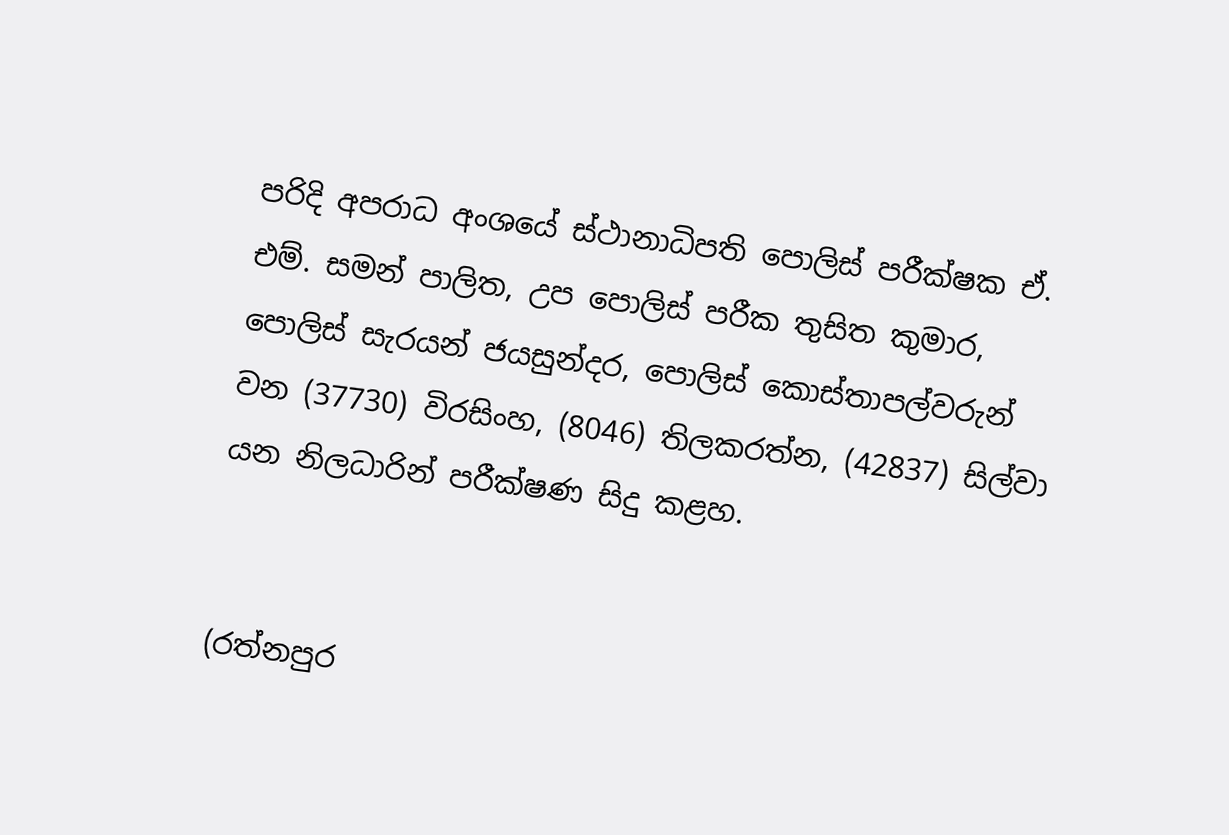පරිදි අපරාධ අංශයේ ස්ථානාධිපති පොලිස් පරීක්ෂක ඒ. එම්. සමන් පාලිත, උප පොලිස් පරීක තුසිත කුමාර, පොලිස් සැරයන් ජයසුන්දර, පොලිස් කොස්තාපල්වරුන් වන (37730) විරසිංහ, (8046) තිලකරත්න, (42837) සිල්වා යන නිලධාරින් පරීක්ෂණ සිදු කළහ.


(රත්නපුර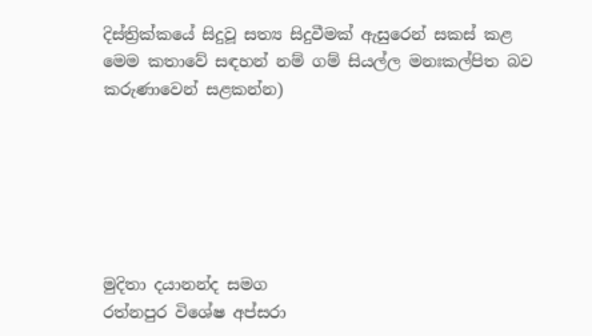දිස්ත්‍රික්කයේ සිදුවූ සත්‍ය සිදුවීමක් ඇසුරෙන් සකස් කළ මෙම කතාවේ සඳහන් නම් ගම් සියල්ල මනඃකල්පිත බව කරුණාවෙන් සළකන්න)






මුදිතා දයානන්ද සමග
රත්නපුර විශේෂ අප්සරා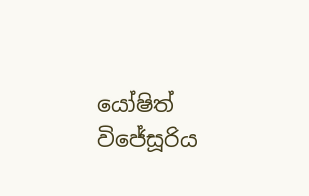යෝෂිත් විජේසූරිය